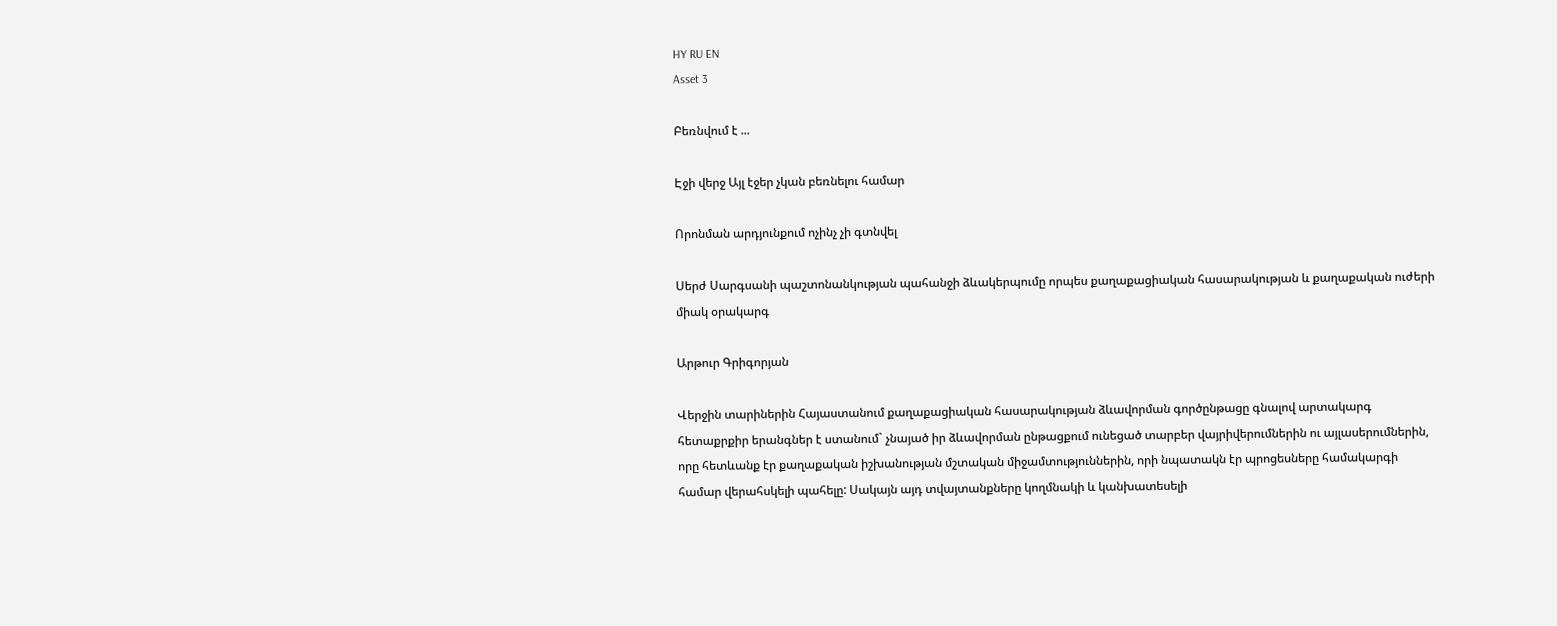HY RU EN
Asset 3

Բեռնվում է ...

Էջի վերջ Այլ էջեր չկան բեռնելու համար

Որոնման արդյունքում ոչինչ չի գտնվել

Սերժ Սարգսանի պաշտոնանկության պահանջի ձևակերպումը որպես քաղաքացիական հասարակության և քաղաքական ուժերի միակ օրակարգ

Արթուր Գրիգորյան

Վերջին տարիներին Հայաստանում քաղաքացիական հասարակության ձևավորման գործընթացը գնալով արտակարգ հետաքրքիր երանգներ է ստանում` չնայած իր ձևավորման ընթացքում ունեցած տարբեր վայրիվերումներին ու այլասերումներին, որը հետևանք էր քաղաքական իշխանության մշտական միջամտություններին, որի նպատակն էր պրոցեսները համակարգի համար վերահսկելի պահելը: Սակայն այդ տվայտանքները կողմնակի և կանխատեսելի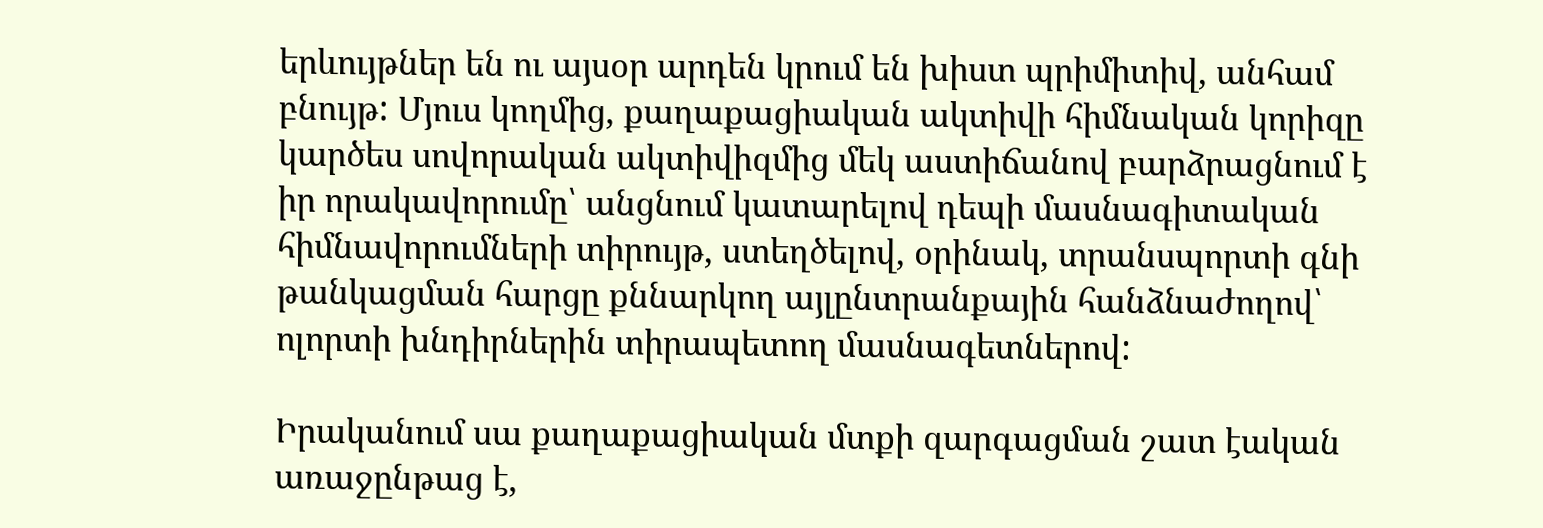երևույթներ են ու այսօր արդեն կրում են խիստ պրիմիտիվ, անհամ բնույթ: Մյուս կողմից, քաղաքացիական ակտիվի հիմնական կորիզը կարծես սովորական ակտիվիզմից մեկ աստիճանով բարձրացնում է իր որակավորումը՝ անցնում կատարելով դեպի մասնագիտական հիմնավորումների տիրույթ, ստեղծելով, օրինակ, տրանսպորտի գնի թանկացման հարցը քննարկող այլընտրանքային հանձնաժողով՝ ոլորտի խնդիրներին տիրապետող մասնագետներով:

Իրականում սա քաղաքացիական մտքի զարգացման շատ էական առաջընթաց է,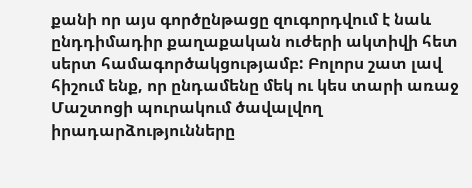քանի որ այս գործընթացը զուգորդվում է նաև ընդդիմադիր քաղաքական ուժերի ակտիվի հետ սերտ համագործակցությամբ: Բոլորս շատ լավ հիշում ենք, որ ընդամենը մեկ ու կես տարի առաջ Մաշտոցի պուրակում ծավալվող իրադարձությունները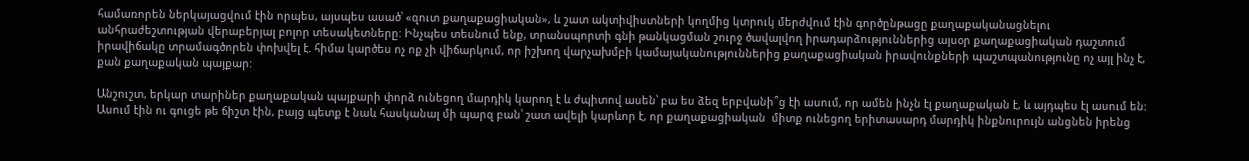համառորեն ներկայացվում էին որպես, այսպես ասած՝ «զուտ քաղաքացիական», և շատ ակտիվիստների կողմից կտրուկ մերժվում էին գործընթացը քաղաքականացնելու անհրաժեշտության վերաբերյալ բոլոր տեսակետները: Ինչպես տեսնում ենք, տրանսպորտի գնի թանկացման շուրջ ծավալվող իրադարձություններից այսօր քաղաքացիական դաշտում իրավիճակը տրամագծորեն փոխվել է. հիմա կարծես ոչ ոք չի վիճարկում, որ իշխող վարչախմբի կամայականություններից քաղաքացիական իրավունքների պաշտպանությունը ոչ այլ ինչ է, քան քաղաքական պայքար:

Անշուշտ, երկար տարիներ քաղաքական պայքարի փորձ ունեցող մարդիկ կարող է և ժպիտով ասեն՝ բա ես ձեզ երբվանի՞ց էի ասում, որ ամեն ինչն էլ քաղաքական է, և այդպես էլ ասում են: Ասում էին ու գուցե թե ճիշտ էին, բայց պետք է նաև հասկանալ մի պարզ բան՝ շատ ավելի կարևոր է, որ քաղաքացիական  միտք ունեցող երիտասարդ մարդիկ ինքնուրույն անցնեն իրենց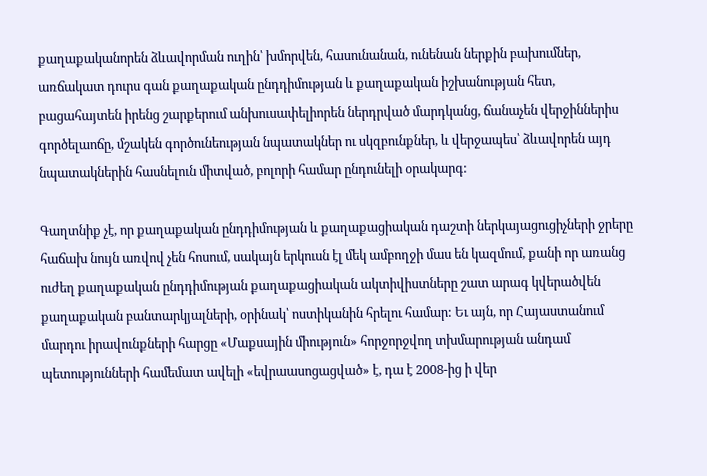քաղաքականորեն ձևավորման ուղին՝ խմորվեն, հասունանան, ունենան ներքին բախումներ, առճակատ դուրս գան քաղաքական ընդդիմության և քաղաքական իշխանության հետ, բացահայտեն իրենց շարքերում անխուսափելիորեն ներդրված մարդկանց, ճանաչեն վերջիններիս գործելաոճը, մշակեն գործունեության նպատակներ ու սկզբունքներ, և վերջապես՝ ձևավորեն այդ նպատակներին հասնելուն միտված, բոլորի համար ընդունելի օրակարգ:

Գաղտնիք չէ, որ քաղաքական ընդդիմության և քաղաքացիական դաշտի ներկայացուցիչների ջրերը հաճախ նույն առվով չեն հոսում, սակայն երկուսն էլ մեկ ամբողջի մաս են կազմում, քանի որ առանց ուժեղ քաղաքական ընդդիմության քաղաքացիական ակտիվիստները շատ արագ կվերածվեն քաղաքական բանտարկյալների, օրինակ՝ ոստիկանին հրելու համար: Եւ այն, որ Հայաստանում մարդու իրավունքների հարցը «Մաքսային միություն» հորջորջվող տխմարության անդամ պետությունների համեմատ ավելի «եվրաասոցացված» է, դա է 2008-ից ի վեր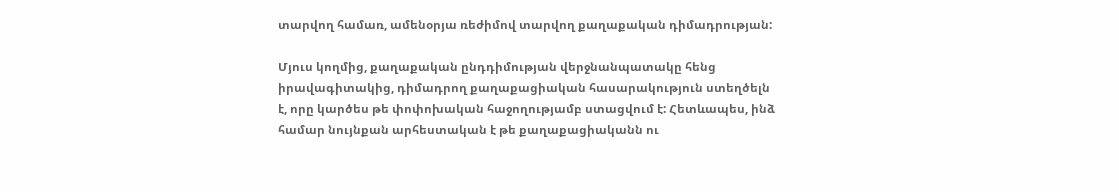տարվող համառ, ամենօրյա ռեժիմով տարվող քաղաքական դիմադրության:

Մյուս կողմից, քաղաքական ընդդիմության վերջնանպատակը հենց իրավագիտակից, դիմադրող քաղաքացիական հասարակություն ստեղծելն է, որը կարծես թե փոփոխական հաջողությամբ ստացվում է: Հետևապես, ինձ համար նույնքան արհեստական է թե քաղաքացիականն ու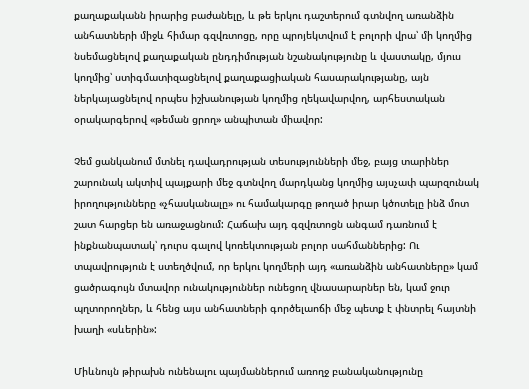քաղաքականն իրարից բաժանելը, և թե երկու դաշտերում գտնվող առանձին անհատների միջև հիմար գզվռտոցը, որը պրոյեկտվում է բոլորի վրա՝ մի կողմից նսեմացնելով քաղաքական ընդդիմության նշանակությունը և վաստակը, մյուս կողմից՝ ստիգմատիզացնելով քաղաքացիական հասարակությանը, այն ներկայացնելով որպես իշխանության կողմից ղեկավարվող, արհեստական օրակարգերով «թեման ցրող» անպիտան միավոր:

Չեմ ցանկանում մտնել դավադրության տեսությունների մեջ, բայց տարիներ շարունակ ակտիվ պայքարի մեջ գտնվող մարդկանց կողմից այսչափ պարզունակ իրողությունները «չհասկանալը» ու համակարգը թողած իրար կծոտելը ինձ մոտ շատ հարցեր են առաջացնում: Հաճախ այդ գզվռտոցն անգամ դառնում է ինքնանպատակ՝ դուրս գալով կոռեկտության բոլոր սահմաններից: Ու տպավրություն է ստեղծվում, որ երկու կողմերի այդ «առանձին անհատները» կամ ցածրագույն մտավոր ունակություններ ունեցող վնասարարներ են, կամ ջուր պղտորողներ, և հենց այս անհատների գործելաոճի մեջ պետք է փնտրել հայտնի խաղի «սևերին»:

Միևնույն թիրախն ունենալու պայմաններում առողջ բանականությունը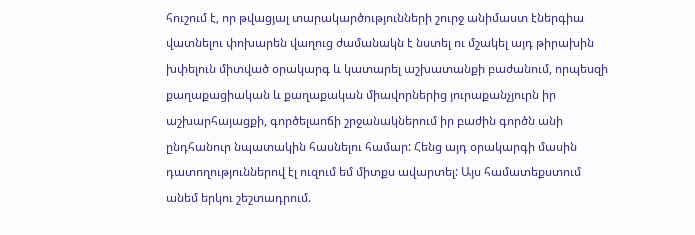հուշում է, որ թվացյալ տարակարծությունների շուրջ անիմաստ էներգիա վատնելու փոխարեն վաղուց ժամանակն է նստել ու մշակել այդ թիրախին խփելուն միտված օրակարգ և կատարել աշխատանքի բաժանում, որպեսզի քաղաքացիական և քաղաքական միավորներից յուրաքանչյուրն իր աշխարհայացքի, գործելաոճի շրջանակներում իր բաժին գործն անի ընդհանուր նպատակին հասնելու համար: Հենց այդ օրակարգի մասին դատողություններով էլ ուզում եմ միտքս ավարտել: Այս համատեքստում անեմ երկու շեշտադրում.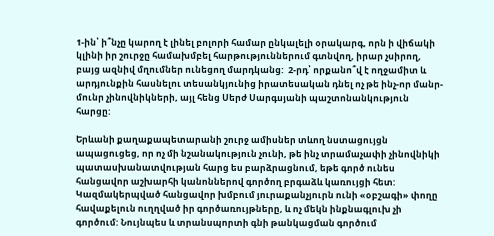1-ին՝ ի՞նչը կարող է լինել բոլորի համար ընկալելի օրակարգ, որն ի վիճակի կլինի իր շուրջը համախմբել հարթություններում գտնվող, իրար չսիրող, բայց ազնիվ մղումներ ունեցող մարդկանց:  2-րդ՝ որքանո՞վ է ողջամիտ և արդյունքին հասնելու տեսանկյունից իրատեսական դնել ոչ թե ինչ-որ մանր-մունր չինովնիկների, այլ հենց Սերժ Սարգսյանի պաշտոնանկություն հարցը:

Երևանի քաղաքապետարանի շուրջ ամիսներ տևող նստացույցն ապացուցեց, որ ոչ մի նշանակություն չունի, թե ինչ տրամաչափի չինովնիկի պատասխանատվության հարց ես բարձրացնում, եթե գործ ունես հանցավոր աշխարհի կանոններով գործող բրգաձև կառույցի հետ: Կազմակերպված հանցավոր խմբում յուրաքանչյուրն ունի «օբշագի» փողը հավաքելուն ուղղված իր գործառույթները, և ոչ մեկն ինքնագլուխ չի գործում: Նույնպես և տրանսպորտի գնի թանկացման գործում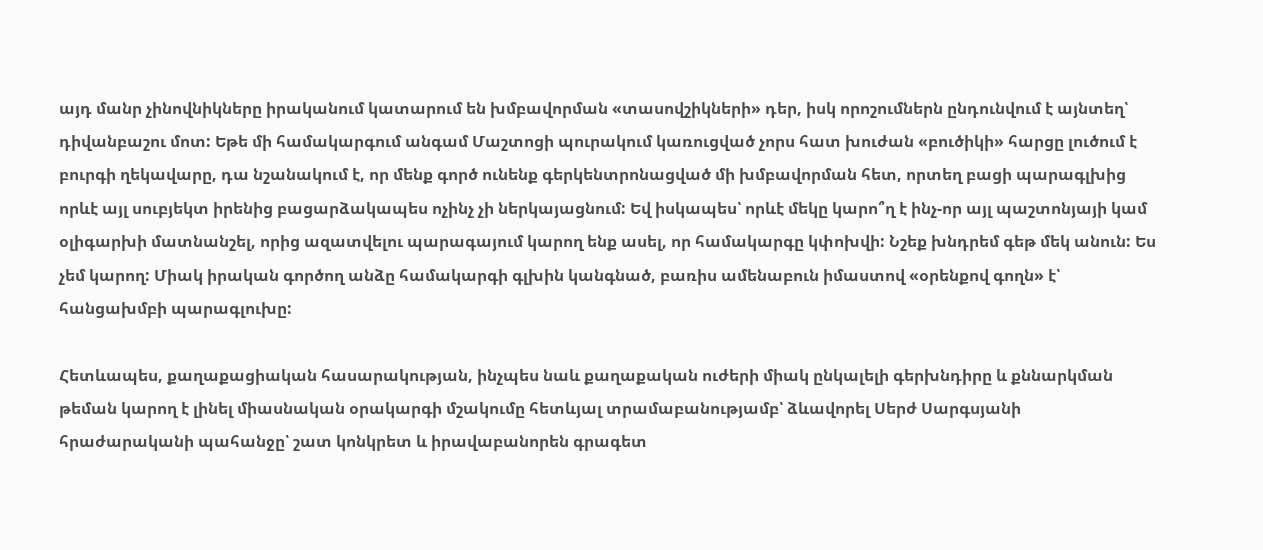այդ մանր չինովնիկները իրականում կատարում են խմբավորման «տասովշիկների» դեր, իսկ որոշումներն ընդունվում է այնտեղ՝ դիվանբաշու մոտ: Եթե մի համակարգում անգամ Մաշտոցի պուրակում կառուցված չորս հատ խուժան «բուծիկի» հարցը լուծում է բուրգի ղեկավարը, դա նշանակում է, որ մենք գործ ունենք գերկենտրոնացված մի խմբավորման հետ, որտեղ բացի պարագլխից որևէ այլ սուբյեկտ իրենից բացարձակապես ոչինչ չի ներկայացնում: Եվ իսկապես՝ որևէ մեկը կարո՞ղ է ինչ-որ այլ պաշտոնյայի կամ օլիգարխի մատնանշել, որից ազատվելու պարագայում կարող ենք ասել, որ համակարգը կփոխվի: Նշեք խնդրեմ գեթ մեկ անուն: Ես չեմ կարող: Միակ իրական գործող անձը համակարգի գլխին կանգնած, բառիս ամենաբուն իմաստով «օրենքով գողն» է՝ հանցախմբի պարագլուխը:

Հետևապես, քաղաքացիական հասարակության, ինչպես նաև քաղաքական ուժերի միակ ընկալելի գերխնդիրը և քննարկման թեման կարող է լինել միասնական օրակարգի մշակումը հետևյալ տրամաբանությամբ՝ ձևավորել Սերժ Սարգսյանի հրաժարականի պահանջը՝ շատ կոնկրետ և իրավաբանորեն գրագետ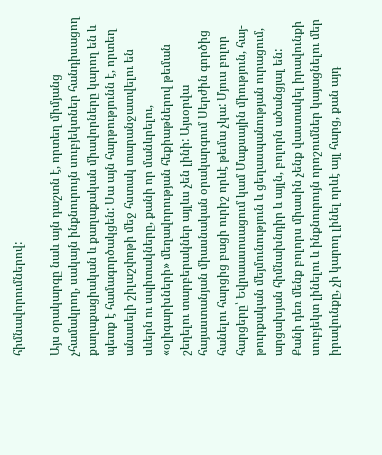հիմնավորումներով:

Այս օրակարգը նաև այն դաշտն է, որտեղ միմյանց չհամակրող, սակայն ինքնուրույն սուբյեկտներ հանդիսացող քաղաքացիական և քաղաքական միավորները կարող են և պետք է համագործակցեն: Սա այն հարթությունն է, որտեղ անասելի շիլաշփոթի մեջ հստակ տարանջատվելու են սևերն ու սպիտակները, քանի որ մանևրելու, «օլիգարխների» մեղավորության հեքիաթներով թեման շեղելու տարբերակներ այլևս չեն լինի: Այսօրվա հայաստանյան միասնական օրակարգում Սերժին գործից հանելու հարցից բացի ուրիշ որևէ թեմա չկա: Մյուս բոլոր հարցերը՝ Եվրաասոսացում կամ Մաքսային միություն, հայ-թուրքական մեյմունություն և ցեղասպանության ուրացում, արցախյան հիմնախնդիր և այլն, բոլորն ածանցյալ են: Քանի դեռ մենք բոլորս միասին չենք վաստակել իրավունքի սուբյեկտ լինելու և ինքնուրույն որոշումներ կայացնելու մեր իրավունքը, չի կարող լինել որևէ այլ հարց, քան այդ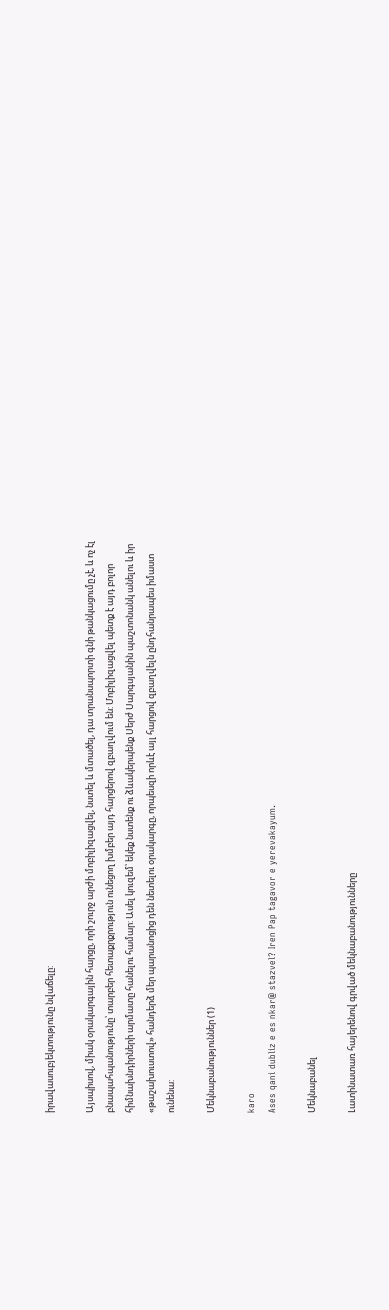իրավասուբյեկտությունը նվաճելը:

Այսպիսով, միակ օրակարգային հարցը, որի շուրջ արժի մոբիլիզացվել, նստել և մտածել, դա տրանսպորտի գնի թանկացումը չէ, և ոչ էլ բնապահպանությունը՝ տարբեր հետաքրքրություն ունեցող խմբեր այդ հարցերով զբաղվում են: Մոբիլիզացվել պետք է այդ բոլոր հիմնախնդիրների արմատը հանելու համար: Ասել կուզեմ՝ եկեք նստենք ու ձևակերպենք Սերժ Սարգսյանին պաշտոնանկ անելու և իր «թաշախուստով» հանդերձ մեր պարանոցից դեն նետելու օրակարգը, որպեսզի որևէ այլ հարցով զբաղվելն ընդհանրապես իմաստ ունենա:

Մեկնաբանություններ (1)

karo
Ases qani dubliz e es nkar@ stazvel? Iren Pap tagavor e yerevakayum.

Մեկնաբանել

Լատինատառ հայերենով գրված մեկնաբանությունները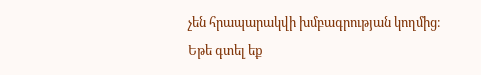չեն հրապարակվի խմբագրության կողմից։
Եթե գտել եք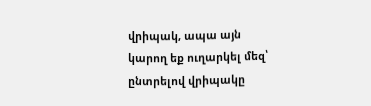վրիպակ, ապա այն կարող եք ուղարկել մեզ՝ ընտրելով վրիպակը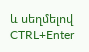և սեղմելով CTRL+Enter